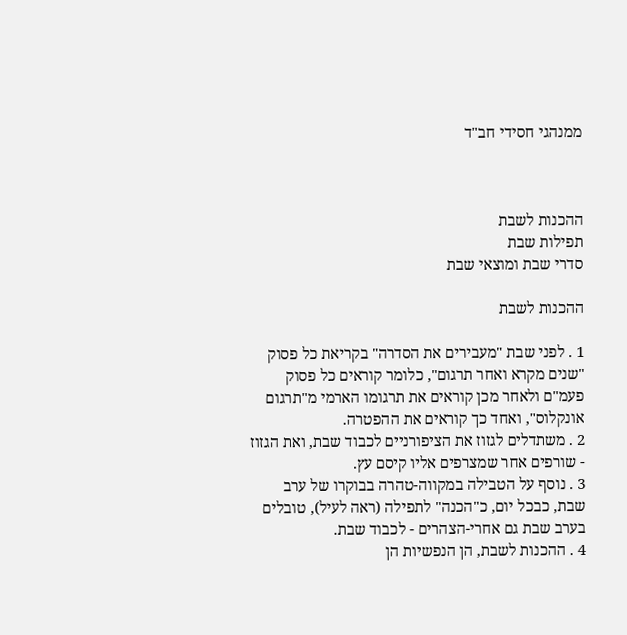ממנהגי חסידי חב"ד



ההכנות לשבת
תפילות שבת
סדרי שבת ומוצאי שבת

ההכנות לשבת

1 . לפני שבת "מעבירים את הסדרה" בקריאת כל פסוק "שנים מקרא ואחר תרגום", כלומר קוראים כל פסוק פעמ"ם ולאחר מכן קוראים את תרגומו הארמי מ"תרגום אונקלוס", ואחד כך קוראים את ההפטרה.
2 . משתדלים לגזוז את הציפורניים לכבוד שבת, ואת הגזוז - שורפים אחר שמצרפים אליו קיסם עץ.
3 . נוסף על הטבילה במקווה-טהרה בבוקרו של ערב שבת, כבכל יום, כ"הכנה" לתפילה (ראה לעיל), טובלים בערב שבת גם אחרי-הצהרים - לכבוד שבת.
4 . ההכנות לשבת, הן הנפשיות הן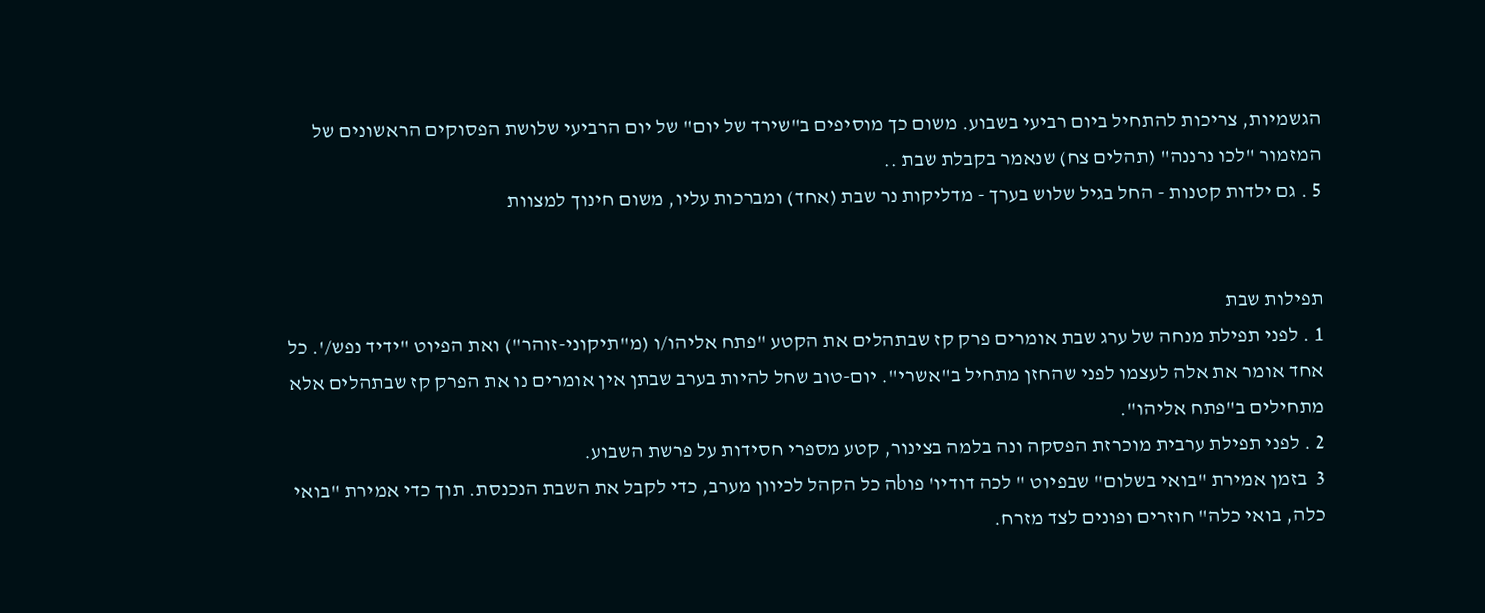הגשמיות, צריכות להתחיל ביום רביעי בשבוע. משום כך מוסיפים ב"שירד של יום" של יום הרביעי שלושת הפסוקים הראשונים של המזמור "לכו נרננה" (תהלים צח) שנאמר בקבלת שבת ..
5 . גם ילדות קטנות - החל בגיל שלוש בערך - מדליקות נר שבת (אחד) ומברכות עליו, משום חינוך למצוות


תפילות שבת
1 . לפני תפילת מנחה של ערג שבת אומרים פרק קז שבתהלים את הקטע "פתח אליהו/ו (מ"תיקוני-זוהר") ואת הפיוט "ידיד נפש/'. כל אחד אומר את אלה לעצמו לפני שהחזן מתחיל ב"אשרי". יום-טוב שחל להיות בערב שבתן אין אומרים נו את הפרק קז שבתהלים אלא מתחילים ב"פתח אליהו".
2 . לפני תפילת ערבית מוכרזת הפסקה ונה בלמה בצינור, קטע מספרי חסידות על פרשת השבוע.
3  בזמן אמירת "בואי בשלום" שבפיוט " לכה דודיו' פוbה כל הקהל לכיוון מערב, כדי לקבל את השבת הנכנסת. תוך כדי אמירת "בואי כלה, בואי כלה" חוזרים ופונים לצד מזרח.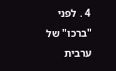4 . לפני "ברכו" של ערבית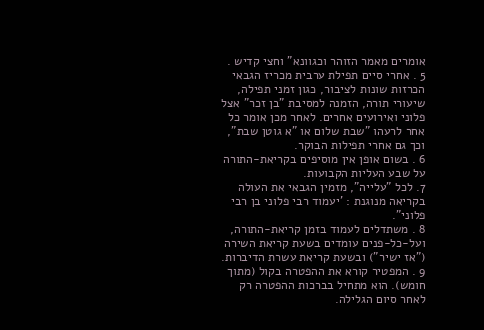אומרים מאמר הזוהר וכגוונא" וחצי קדיש .
5 . אחרי סיים תפילת ערבית מכריז הגבאי הכרזות שונות לציבור, כגון זמני תפילה, שיעורי תורה, הזמנה למסיבת "בן זכר" אצל פלוני ואירועים אחרים. לאחר מכן אומר כל אחר לרעהו "שבת שלום או "א גוטן שבת", וכך גם אחרי תפילות הבוקר.
6 . בשום אופן אין מוסיפים בקריאת-התורה על שבע העליות הקבועות.
7. לכל "עלייה", מזמין הגבאי את העולה בקריאה מנוגנת : 'יעמוד רבי פלוני בן רבי פלוני".
8 . משתדלים לעמוד בזמן קריאת-התורה, ועל-כל-פנים עומדים בשעת קריאת השירה ("אז ישיר") ובשעת קריאת עשרת הדיברות.
9 . המפטיר קורא את ההפטרה בקול (מתוך חומש). הוא מתחיל בברכות ההפטרה רק לאחר סיום הגלילה.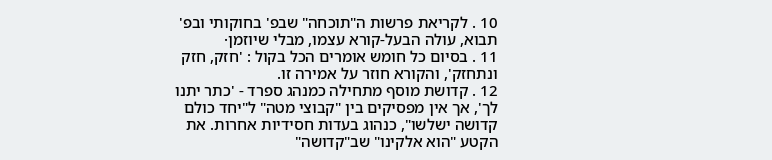10 . לקריאת פרשות ה"תוכחה" שבפ' בחוקותי ובפ' תבוא, עולה הבעל-קורא עצמו, מבלי שיוזמן·
11 . בסיום כל חומש אומרים הכל בקול : 'חזק, חזק ונתחזק', והקורא חוזר על אמירה זו.
12 . קדושת מוסף מתחילה כמנהג ספרד - 'כתר יתנו לך', אך אין מפסיקים בין "קבוצי מטה" ל"יחד כולם קדושה ישלשו", כנהוג בעדות חסידיות אחרות. את הקטע "הוא אלקינו" שב"קדושה"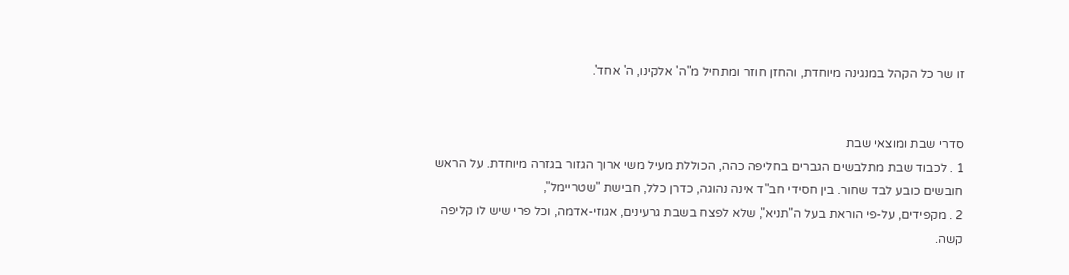זו שר כל הקהל במנגינה מיוחדת, והחזן חוזר ומתחיל מ"ה' אלקינו, ה' אחד'.


סדרי שבת ומוצאי שבת
1 . לכבוד שבת מתלבשים הגברים בחליפה כהה, הכוללת מעיל משי ארוך הגזור בגזרה מיוחדת. על הראש חובשים כובע לבד שחור. בין חסידי חב"ד אינה נהוגה, כדרן כלל, חבישת "שטריימל",
2 . מקפידים, על-פי הוראת בעל ה"תניא", שלא לפצח בשבת גרעינים, אגוזי-אדמה, וכל פרי שיש לו קליפה קשה.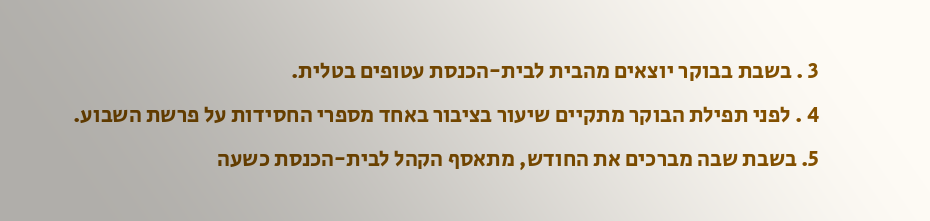3 . בשבת בבוקר יוצאים מהבית לבית-הכנסת עטופים בטלית.
4 . לפני תפילת הבוקר מתקיים שיעור בציבור באחד מספרי החסידות על פרשת השבוע.
5. בשבת שבה מברכים את החודש, מתאסף הקהל לבית-הכנסת כשעה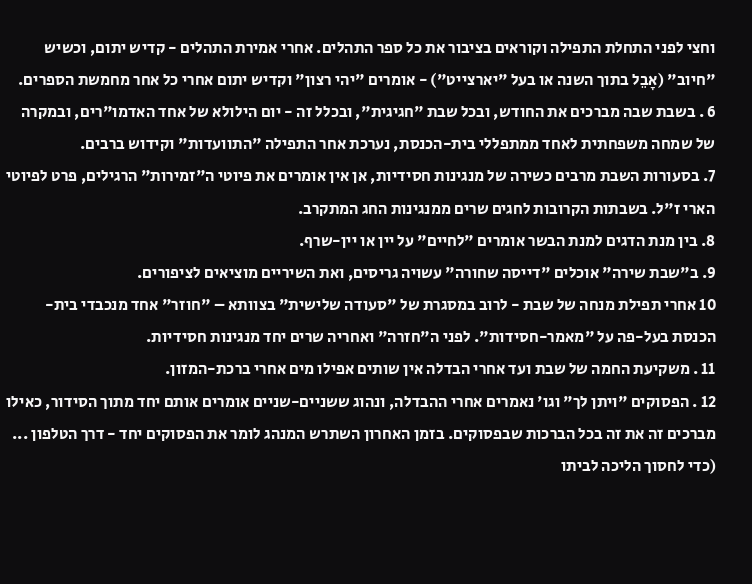וחצי לפני התחלת התפילה וקוראים בציבור את כל ספר התהלים. אחרי אמירת התהלים - קדיש יתום, וכשיש "חיוב" (אָבֵל בתוך השנה או בעל "יארצייט") - אומרים "יהי רצון" וקדיש יתום אחרי כל אחר מחמשת הספרים.
6 . בשבת שבה מברכים את החודש, ובכל שבת "חגיגית", ובכלל זה - יום הילולא של אחד האדמו"רים, ובמקרה של שמחה משפחתית לאחד ממתפללי בית-הכנסת, נערכת אחר התפילה "התוועדות" וקידוש ברבים.
7. בסעורות השבת מרבים כשירה של מנגינות חסידיות, אן אין אומרים את פיוטי ה"זמירות" הרגילים, פרט לפיוטי הארי ז"ל. בשבתות הקרובות לחגים שרים ממנגינות החג המתקרב.
8. בין מנת הדגים למנת הבשר אומרים "לחיים" על יין או יין-שרף.
9. ב"שבת שירה" אוכלים "דייסה שחורה" עשויה גריסים, ואת השיריים מוציאים לציפורים.
10 אחרי תפילת מנחה של שבת - לרוב במסגרת של "סעודה שלישית" בצוותא – "חוזר" אחד מנכבדי בית-הכנסת בעל-פה על "מאמר-חסידות". לפני ה"חזרה" ואחריה שרים יחד מנגינות חסידיות.
11 . משקיעת החמה של שבת ועד אחרי הבדלה אין שותים אפילו מים אחרי ברכת-המזון.
12 . הפסוקים "ויתן לך" וגו' נאמרים אחרי ההבדלה, ונהוג ששניים-שניים אומרים אותם יחד מתוך הסידור, כאילו מברכים זה את זה בכל הברכות שבפסוקים. בזמן האחרון השתרש המנהג לומר את הפסוקים יחד - דרך הטלפון ... (כדי לחסוך הליכה לביתו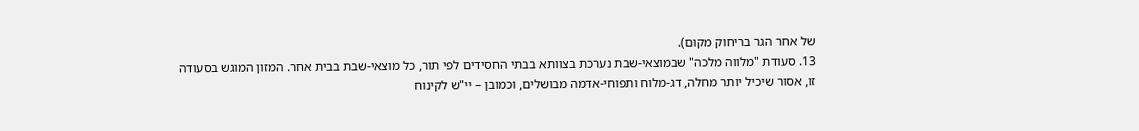של אחר הגר בריחוק מקום).
13. סעודת "מלווה מלכה" שבמוצאי-שבת נערכת בצוותא בבתי החסידים לפי תור, כל מוצאי-שבת בבית אחר. המזון המוגש בסעודה זו, אסור שיכיל יותר מחלה, דג-מלוח ותפוחי-אדמה מבושלים, וכמובן – יי"ש לקינוח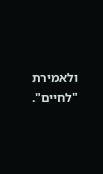ולאמירת "לחיים".